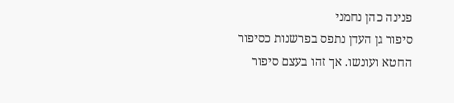פנינה כהן נחמני
סיפור גן העדן נתפס בפרשנות כסיפור החטא ועונשו. אך זהו בעצם סיפור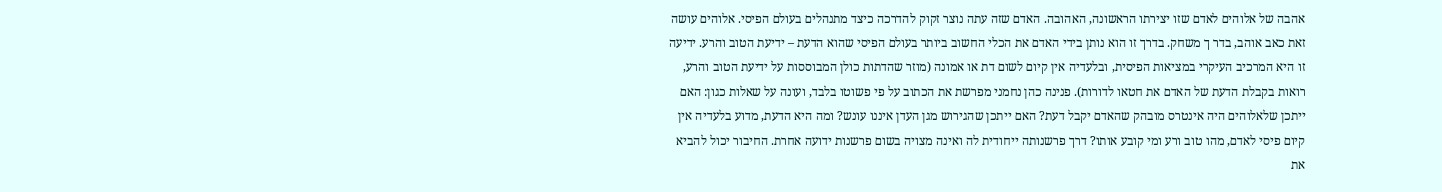אהבה של אלוהים לאדם שזו יצירתו הראשונה, האהובה. האדם שזה עתה נוצר זקוק להדרכה כיצד מתנהלים בעולם הפיסי. אלוהים עושה זאת כאב אוהב, בדר ך משחק. בדרך זו הוא נותן בידי האדם את הכלי החשוב ביותר בעולם הפיסי שהוא הדעת – ידיעת הטוב והרע. ידיעה זו היא המרכיב העיקרי במציאות הפיסית, ובלעדיה אין קיום לשום דת או אמונה (מוזר שהדתות כולן המבוססות על ידיעת הטוב והרע, רואות בקבלת הדעת של האדם את חטאו לדורות). פנינה כהן נחמני מפרשת את הכתוב על פי פשוטו בלבד, ועונה על שאלות כגון: האם ייתכן שלאלוהים היה אינטרס מובהק שהאדם יקבל דעת? האם ייתכן שהגירוש מגן העדן איננו עונש? ומה היא הדעת, מדוע בלעדיה אין קיום פיסי לאדם, מהו טוב ורע ומי קובע אותו? דרך פרשנותה ייחודית לה ואינה מצויה בשום פרשנות ידועה אחרת. החיבור יכול להביא את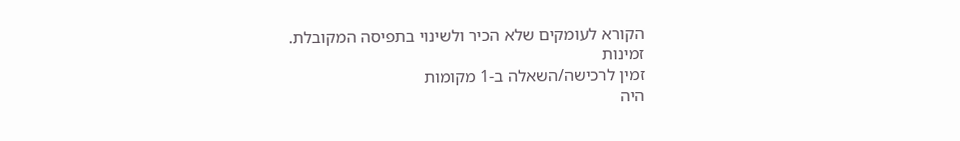הקורא לעומקים שלא הכיר ולשינוי בתפיסה המקובלת.
זמינות
זמין לרכישה/השאלה ב-1 מקומות
היה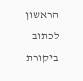הראשון לכתוב ביקורת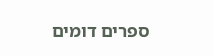ספרים דומים